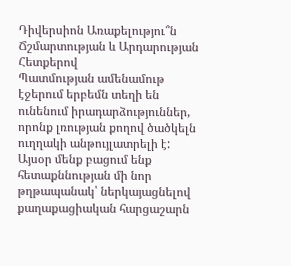Դիվերսիոն Առաքելությու՞ն
Ճշմարտության և Արդարության Հետքերով
Պատմության ամենամութ էջերում երբեմն տեղի են ունենում իրադարձություններ, որոնք լռության քողով ծածկելն ուղղակի անթույլատրելի է: Այսօր մենք բացում ենք հետաքննության մի նոր թղթապանակ՝ ներկայացնելով քաղաքացիական հարցաշարն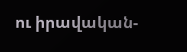ու իրավական-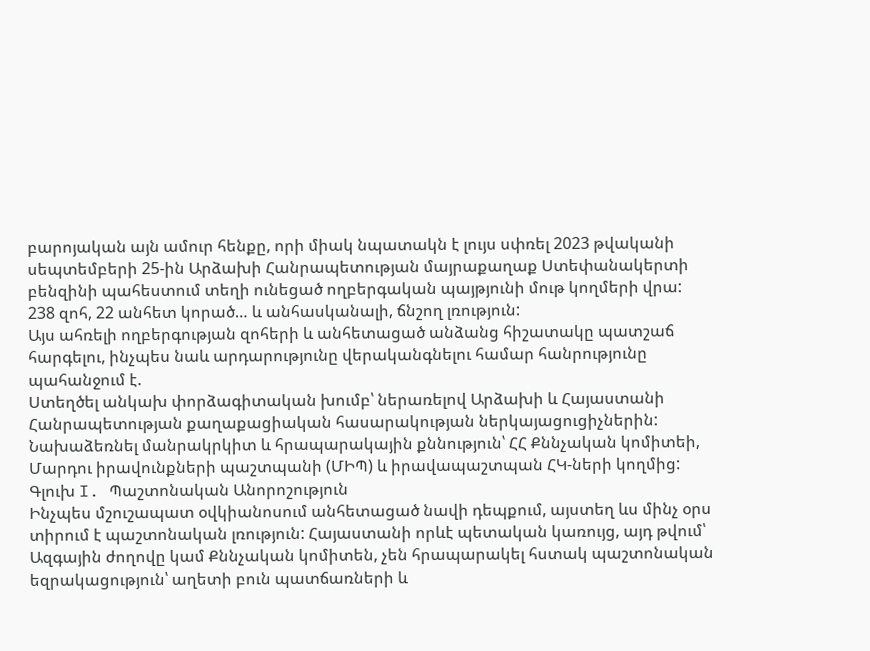բարոյական այն ամուր հենքը, որի միակ նպատակն է լույս սփռել 2023 թվականի սեպտեմբերի 25-ին Արձախի Հանրապետության մայրաքաղաք Ստեփանակերտի բենզինի պահեստում տեղի ունեցած ողբերգական պայթյունի մութ կողմերի վրա:
238 զոհ, 22 անհետ կորած… և անհասկանալի, ճնշող լռություն:
Այս ահռելի ողբերգության զոհերի և անհետացած անձանց հիշատակը պատշաճ հարգելու, ինչպես նաև արդարությունը վերականգնելու համար հանրությունը պահանջում է.
Ստեղծել անկախ փորձագիտական խումբ՝ ներառելով Արձախի և Հայաստանի Հանրապետության քաղաքացիական հասարակության ներկայացուցիչներին:
Նախաձեռնել մանրակրկիտ և հրապարակային քննություն՝ ՀՀ Քննչական կոմիտեի, Մարդու իրավունքների պաշտպանի (ՄԻՊ) և իրավապաշտպան ՀԿ-ների կողմից:
Գլուխ I. Պաշտոնական Անորոշություն
Ինչպես մշուշապատ օվկիանոսում անհետացած նավի դեպքում, այստեղ ևս մինչ օրս տիրում է պաշտոնական լռություն: Հայաստանի որևէ պետական կառույց, այդ թվում՝ Ազգային ժողովը կամ Քննչական կոմիտեն, չեն հրապարակել հստակ պաշտոնական եզրակացություն՝ աղետի բուն պատճառների և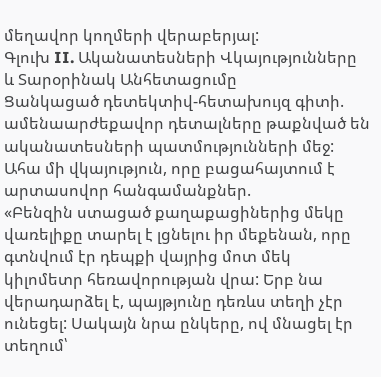մեղավոր կողմերի վերաբերյալ:
Գլուխ II. Ականատեսների Վկայությունները և Տարօրինակ Անհետացումը
Ցանկացած դետեկտիվ-հետախույզ գիտի. ամենաարժեքավոր դետալները թաքնված են ականատեսների պատմությունների մեջ: Ահա մի վկայություն, որը բացահայտում է արտասովոր հանգամանքներ.
«Բենզին ստացած քաղաքացիներից մեկը վառելիքը տարել է լցնելու իր մեքենան, որը գտնվում էր դեպքի վայրից մոտ մեկ կիլոմետր հեռավորության վրա: Երբ նա վերադարձել է, պայթյունը դեռևս տեղի չէր ունեցել: Սակայն նրա ընկերը, ով մնացել էր տեղում՝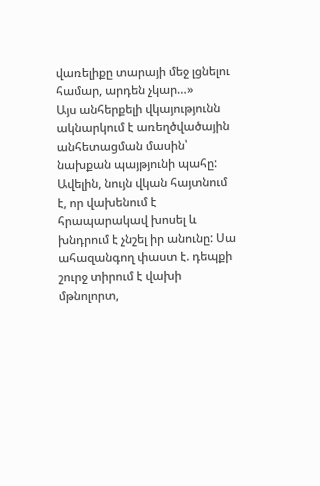վառելիքը տարայի մեջ լցնելու համար, արդեն չկար…»
Այս անհերքելի վկայությունն ակնարկում է առեղծվածային անհետացման մասին՝ նախքան պայթյունի պահը:
Ավելին, նույն վկան հայտնում է, որ վախենում է հրապարակավ խոսել և խնդրում է չնշել իր անունը: Սա ահազանգող փաստ է. դեպքի շուրջ տիրում է վախի մթնոլորտ,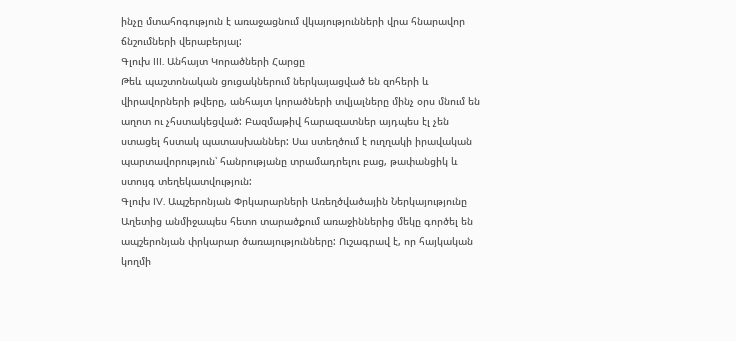ինչը մտահոգություն է առաջացնում վկայությունների վրա հնարավոր ճնշումների վերաբերյալ:
Գլուխ III. Անհայտ Կորածների Հարցը
Թեև պաշտոնական ցուցակներում ներկայացված են զոհերի և վիրավորների թվերը, անհայտ կորածների տվյալները մինչ օրս մնում են աղոտ ու չհստակեցված: Բազմաթիվ հարազատներ այդպես էլ չեն ստացել հստակ պատասխաններ: Սա ստեղծում է ուղղակի իրավական պարտավորություն՝ հանրությանը տրամադրելու բաց, թափանցիկ և ստույգ տեղեկատվություն:
Գլուխ IV. Ապշերոնյան Փրկարարների Առեղծվածային Ներկայությունը
Աղետից անմիջապես հետո տարածքում առաջիններից մեկը գործել են ապշերոնյան փրկարար ծառայությունները: Ուշագրավ է, որ հայկական կողմի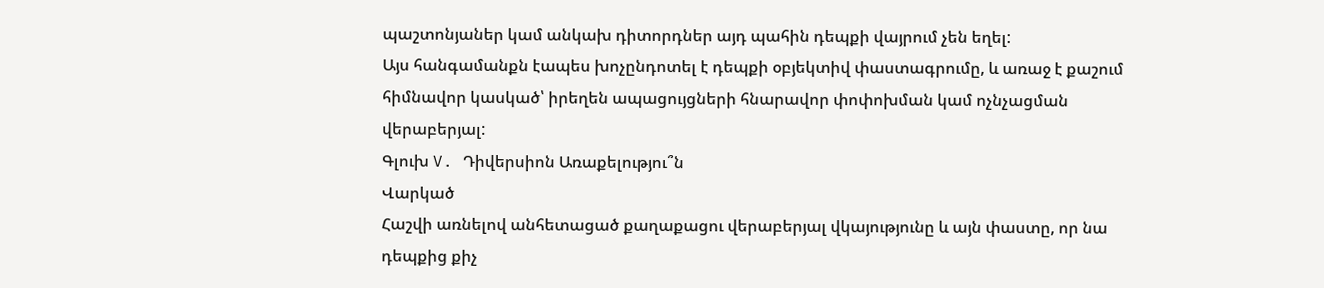պաշտոնյաներ կամ անկախ դիտորդներ այդ պահին դեպքի վայրում չեն եղել:
Այս հանգամանքն էապես խոչընդոտել է դեպքի օբյեկտիվ փաստագրումը, և առաջ է քաշում հիմնավոր կասկած՝ իրեղեն ապացույցների հնարավոր փոփոխման կամ ոչնչացման վերաբերյալ:
Գլուխ V. Դիվերսիոն Առաքելությու՞ն
Վարկած
Հաշվի առնելով անհետացած քաղաքացու վերաբերյալ վկայությունը և այն փաստը, որ նա դեպքից քիչ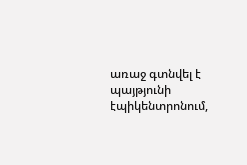առաջ գտնվել է պայթյունի էպիկենտրոնում,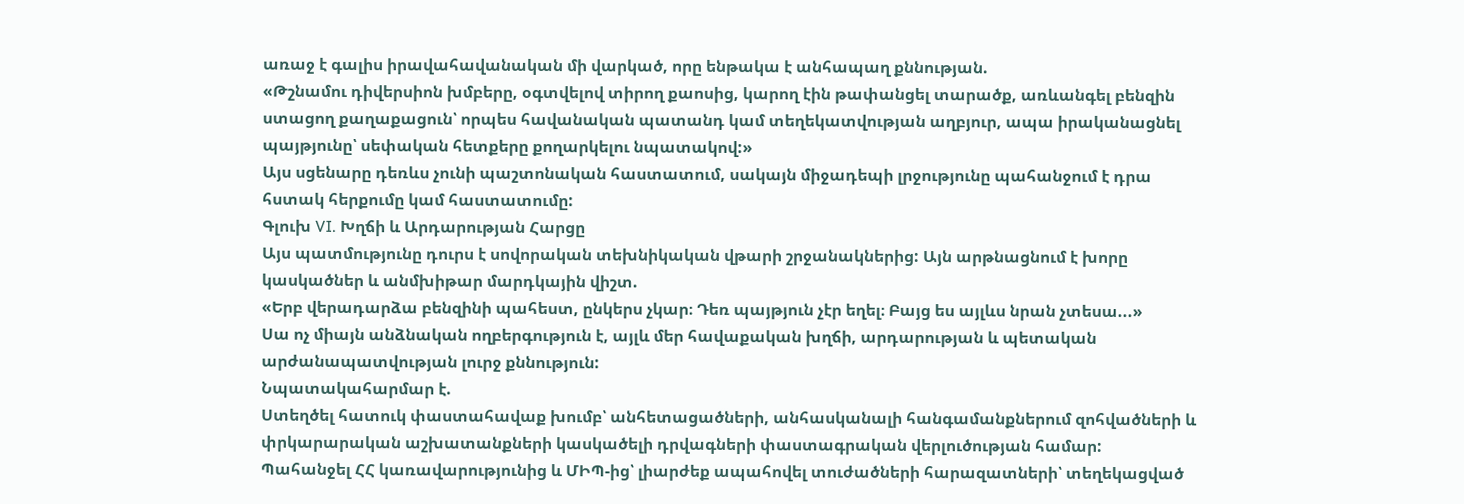առաջ է գալիս իրավահավանական մի վարկած, որը ենթակա է անհապաղ քննության.
«Թշնամու դիվերսիոն խմբերը, օգտվելով տիրող քաոսից, կարող էին թափանցել տարածք, առևանգել բենզին ստացող քաղաքացուն՝ որպես հավանական պատանդ կամ տեղեկատվության աղբյուր, ապա իրականացնել պայթյունը՝ սեփական հետքերը քողարկելու նպատակով:»
Այս սցենարը դեռևս չունի պաշտոնական հաստատում, սակայն միջադեպի լրջությունը պահանջում է դրա հստակ հերքումը կամ հաստատումը:
Գլուխ VI. Խղճի և Արդարության Հարցը
Այս պատմությունը դուրս է սովորական տեխնիկական վթարի շրջանակներից: Այն արթնացնում է խորը կասկածներ և անմխիթար մարդկային վիշտ.
«Երբ վերադարձա բենզինի պահեստ, ընկերս չկար։ Դեռ պայթյուն չէր եղել։ Բայց ես այլևս նրան չտեսա...»
Սա ոչ միայն անձնական ողբերգություն է, այլև մեր հավաքական խղճի, արդարության և պետական արժանապատվության լուրջ քննություն:
Նպատակահարմար է.
Ստեղծել հատուկ փաստահավաք խումբ՝ անհետացածների, անհասկանալի հանգամանքներում զոհվածների և փրկարարական աշխատանքների կասկածելի դրվագների փաստագրական վերլուծության համար:
Պահանջել ՀՀ կառավարությունից և ՄԻՊ-ից՝ լիարժեք ապահովել տուժածների հարազատների՝ տեղեկացված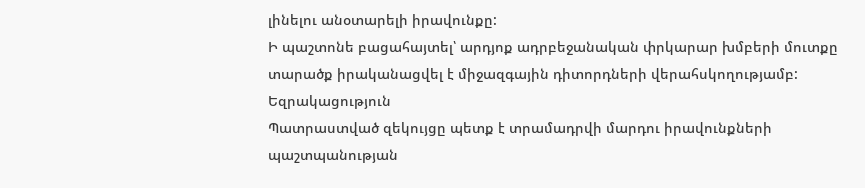լինելու անօտարելի իրավունքը:
Ի պաշտոնե բացահայտել՝ արդյոք ադրբեջանական փրկարար խմբերի մուտքը տարածք իրականացվել է միջազգային դիտորդների վերահսկողությամբ:
Եզրակացություն
Պատրաստված զեկույցը պետք է տրամադրվի մարդու իրավունքների պաշտպանության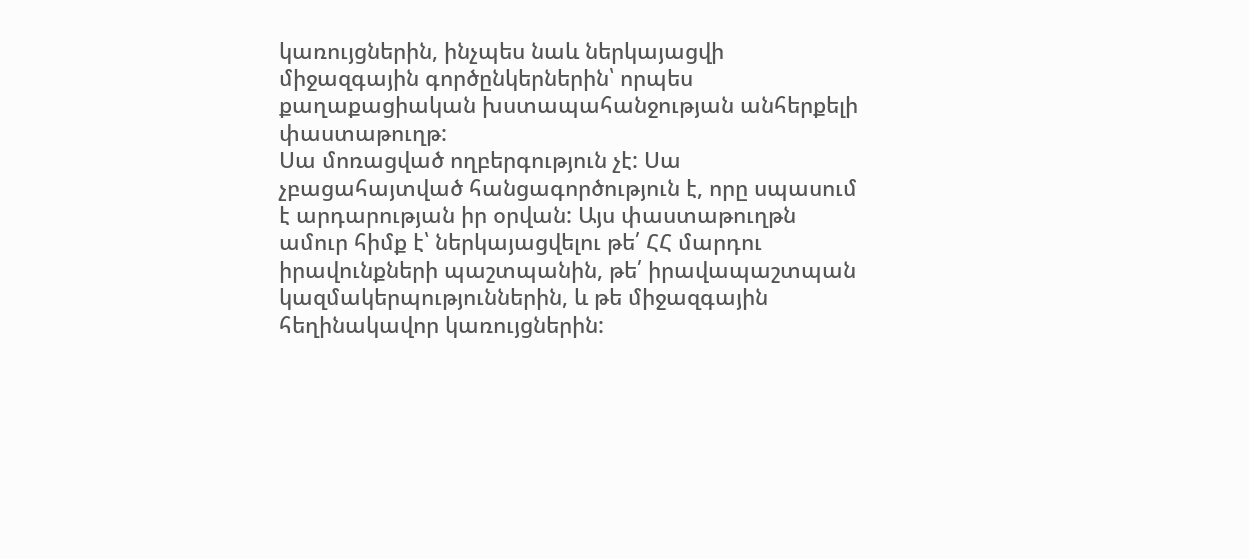կառույցներին, ինչպես նաև ներկայացվի միջազգային գործընկերներին՝ որպես քաղաքացիական խստապահանջության անհերքելի փաստաթուղթ:
Սա մոռացված ողբերգություն չէ: Սա չբացահայտված հանցագործություն է, որը սպասում է արդարության իր օրվան: Այս փաստաթուղթն ամուր հիմք է՝ ներկայացվելու թե՛ ՀՀ մարդու իրավունքների պաշտպանին, թե՛ իրավապաշտպան կազմակերպություններին, և թե միջազգային հեղինակավոր կառույցներին: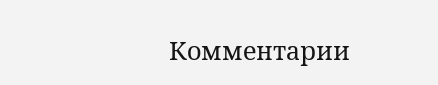Комментарии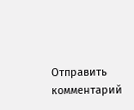Отправить комментарий